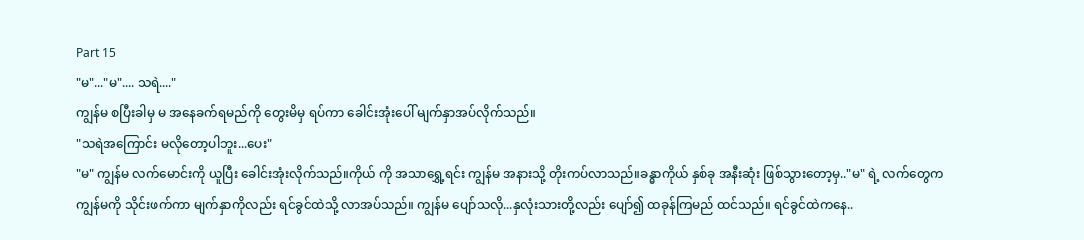Part 15
"မ"..."မ".... သရဲ...."
ကျွန်မ စပြီးခါမှ မ အနေခက်ရမည်ကို တွေးမိမှ ရပ်ကာ ခေါင်းအုံးပေါ် မျက်နှာအပ်လိုက်သည်။
"သရဲအကြောင်း မလိုတော့ပါဘူး...ပေး"
"မ" ကျွန်မ လက်မောင်းကို ယူပြီး ခေါင်းအုံးလိုက်သည်။ကိုယ် ကို အသာရွှေ့ရင်း ကျွန်မ အနားသို့ တိုးကပ်လာသည်။ခန္ဓာကိုယ် နှစ်ခု အနီးဆုံး ဖြစ်သွားတော့မှ.."မ" ရဲ့ လက်တွေက ကျွန်မကို သိုင်းဖက်ကာ မျက်နှာကိုလည်း ရင်ခွင်ထဲသို့ လာအပ်သည်။ ကျွန်မ ပျော်သလို...နှလုံးသားတို့လည်း ပျော်၍ ထခုန်ကြမည် ထင်သည်။ ရင်ခွင်ထဲကနေ..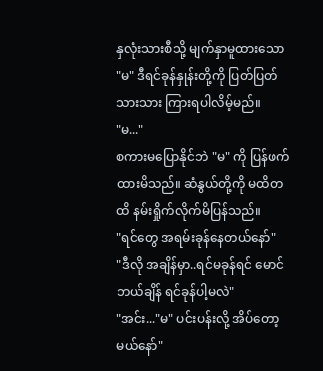နှလုံးသားစီသို့ မျက်နှာမူထားသော "မ" ဒီရင်ခုန်နှုန်းတို့ကို ပြတ်ပြတ်သားသား ကြားရပါလိမ့်မည်။
"မ..."
စကားမပြောနိုင်ဘဲ "မ" ကို ပြန်ဖက်ထားမိသည်။ ဆံနွယ်တို့ကို မထိတထိ နမ်းရှိုက်လိုက်မိပြန်သည်။
"ရင်တွေ အရမ်းခုန်နေတယ်နော်"
"ဒီလို အချိန်မှာ..ရင်မခုန်ရင် မောင် ဘယ်ချိန် ရင်ခုန်ပါ့မလဲ"
"အင်း..."မ" ပင်းပန်းလို့ အိပ်တော့မယ်နော်"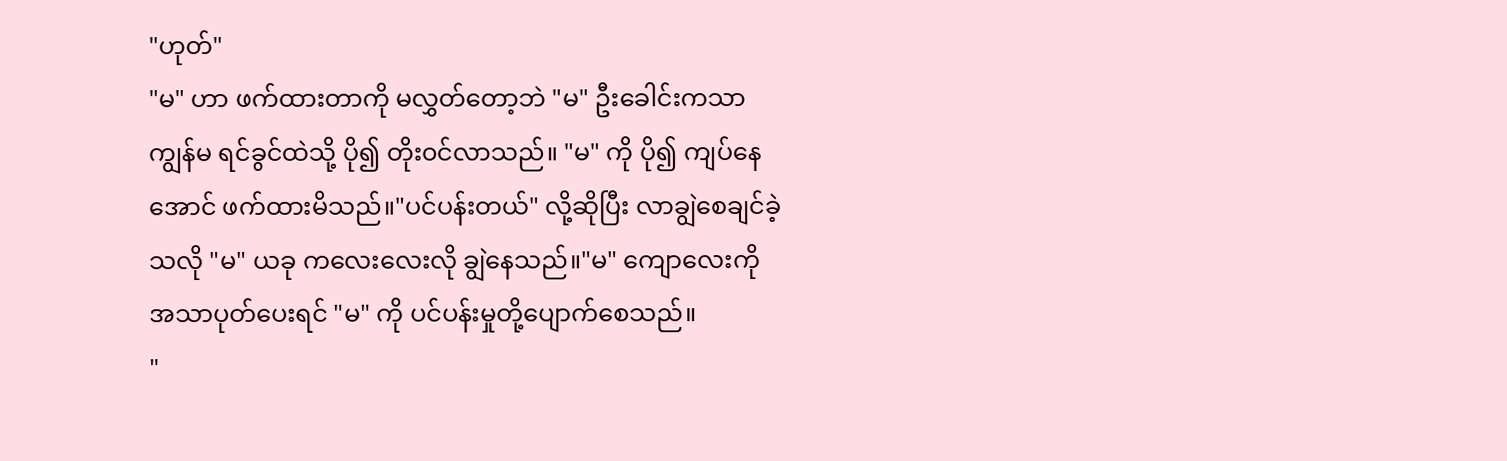"ဟုတ်"
"မ" ဟာ ဖက်ထားတာကို မလွှတ်တော့ဘဲ "မ" ဦးခေါင်းကသာ ကျွန်မ ရင်ခွင်ထဲသို့ ပို၍ တိုး၀င်လာသည်။ "မ" ကို ပို၍ ကျပ်နေအောင် ဖက်ထားမိသည်။"ပင်ပန်းတယ်" လို့ဆိုပြီး လာချွဲစေချင်ခဲ့သလို "မ" ယခု ကလေးလေးလို ချွဲနေသည်။"မ" ကျောလေးကို အသာပုတ်ပေးရင် "မ" ကို ပင်ပန်းမှုတို့ပျောက်စေသည်။
"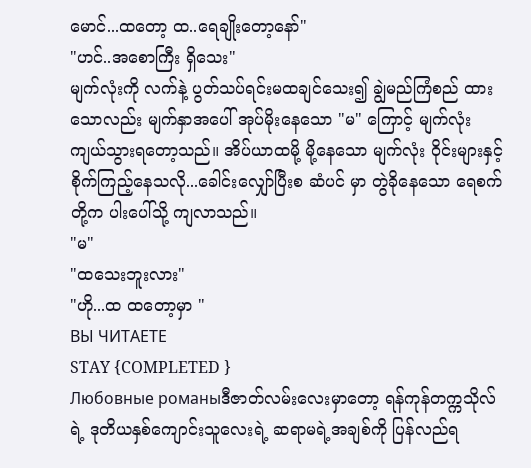မောင်...ထတော့ ထ..ရေချိုးတော့နော်"
"ဟင်..အစောကြီး ရှိသေး"
မျက်လုံးကို လက်နဲ့ ပွတ်သပ်ရင်းမထချင်သေး၍ ချွဲမည်ကြံစည် ထားသောလည်း မျက်နှာအပေါ် အုပ်မိုးနေသော "မ" ကြောင့် မျက်လုံး ကျယ်သွားရတော့သည်။ အိပ်ယာထမို့ မို့နေသော မျက်လုံး ၀ိုင်းများနှင့် စိုက်ကြည့်နေသလို...ခေါင်းလျှော်ပြီးစ ဆံပင် မှာ တွဲခိုနေသော ရေစက်တို့က ပါးပေါ်သို့ ကျလာသည်။
"မ"
"ထသေးဘူးလား"
"ဟို...ထ ထတော့မှာ "
ВЫ ЧИТАЕТЕ
STAY {COMPLETED }
Любовные романыဒီဇာတ်လမ်းလေးမှာတော့ ရန်ကုန်တက္ကသိုလ်ရဲ့ ဒုတိယနှစ်ကျောင်းသူလေးရဲ့ ဆရာမရဲ့အချစ်ကို ပြန်လည်ရ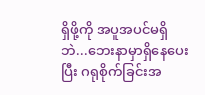ရှိဖို့ကို အပူအပင်မရှိဘဲ...ဘေးနာမှာရှိနေပေးပြီး ဂရုစိုက်ခြင်းအ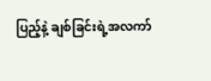ပြည့်နဲ့ ချစ်ခြင်းရဲ့အလကာ်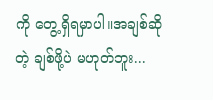ကို တွေ့ရှိရမှာပါ။အချစ်ဆိုတဲ့ ချစ်ဖို့ပဲ မဟုတ်ဘူး...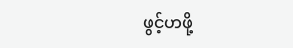ဖွင့်ဟဖို့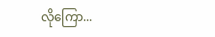လိုကြော...